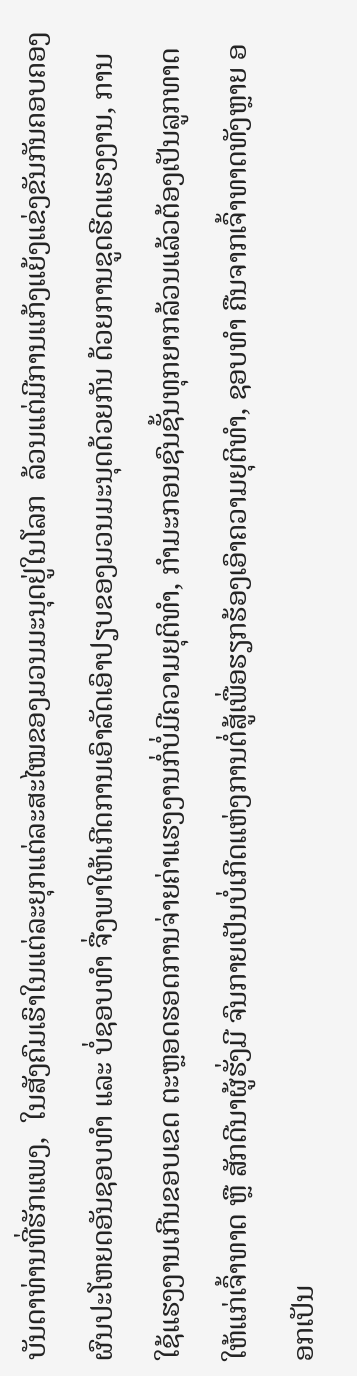ບັນດາທ່ານທີ່ຮັກແພງ,  ໃນສັງຄົມເຮົາໃນແຕ່ລະຍຸກແຕ່ລະສະໄໝຂອງມວນມະນຸດຢູ່ໃນໂລກ  ລ້ວນແຕ່ມີການແກ້ງແຍ້ງແຂ່ງຂັນກັນຄອບຄອງຜົນປະໂຫຍດອັນຊອບທຳ ແລະ ບໍ່ຊອບທຳ ຈື່ງພາໃຫ້ເກີດການເອົາລັດເອົາປຽບຂອງມວນມະນຸດດ້ວຍກັນ ດ້ວຍການຂູດຮີດແຮງງານ, ການໃຊ້ແຮງງານເກີນຂອບເຂດ ຕະຫຼອດຮອດການຈ່າຍຄ່າແຮງງານກໍ່ບໍ່ມີຄວາມຍຸຕິທຳ, ກຳມະກອນຊົນຊັ້ນທຸກຍາກລ້ວນແລ້ວຕ້ອງເປັນລູກທາດ ໃຫ້ແກ່ເຈົ້າທາດ ຫຼື ສັກດີນາຜູ້ຮັ່ງມີ ຈົນກາຍເປັນບໍ່ເກີດແຫ່ງການຕໍ່ສູ້ເພື່ອຮຽກຮ້ອງເອົາຄວາມຍຸຕິທຳ, ຊອບທຳ ຄືນຈາກເຈົ້າທາດທັງຫຼາຍ ອອກເປັນ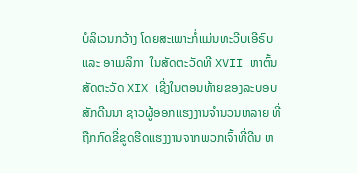ບໍລິເວນກວ້າງ ໂດຍສະເພາະກໍ່ແມ່ນທະວີບເອີຣົບ ແລະ ອາເມລິກາ  ໃນສັດຕະວັດທີ XVII ຫາຕົ້ນສັດຕະວັດ XIX ເຊີ່ງໃນຕອນທ້າຍຂອງລະບອບສັກດີນນາ ຊາວຜູ້ອອກແຮງງານຈຳນວນຫລາຍ ທີ່ຖືກກົດຂີ່ຂູດຮີດແຮງງານຈາກພວກເຈົ້າທີ່ດີນ ຫ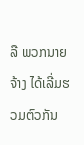ລື ພວກນາຍຈ້າງ ໄດ້ເລີ່ມຮວມຕົວກັນ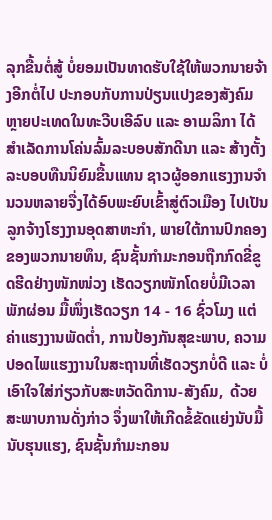ລຸກຂື້ນຕໍ່ສູ້ ບໍ່ຍອມເປັນທາດຮັບໃຊ້ໃຫ້ພວກນາຍຈ້າງອີກຕໍ່ໄປ ປະກອບກັບການປ່ຽນແປງຂອງສັງຄົມ ຫຼາຍປະເທດໃນທະວີບເອີລົບ ແລະ ອາເມລິກາ ໄດ້ສຳເລັດການໂຄ່ນລົ້ມລະບອບສັກດີນາ ແລະ ສ້າງຕັ້ງລະບອບທືນນິຍົມຂື້ນແທນ ຊາວຜູ້ອອກແຮງງານຈຳນວນຫລາຍຈື່ງໄດ້ອົບພະຍົບເຂົ້າສູ່ຕົວເມືອງ ໄປເປັນລູກຈ້າງໂຮງງານອຸດສາຫະກຳ, ພາຍໃຕ້ການປົກຄອງຂອງພວກນາຍທຶນ, ຊົນຊັ້ນກຳມະກອນຖືກກົດຂີ່ຂູດຮີດຢ່າງໜັກໜ່ວງ ເຮັດວຽກໜັກໂດຍບໍ່ມີເວລາພັກຜ່ອນ ມື້ໜຶ່ງເຮັດວຽກ 14 - 16 ຊົ່ວໂມງ ແຕ່ຄ່າແຮງງານພັດຕ່ຳ, ການປ້ອງກັນສຸຂະພາບ, ຄວາມປອດໄພແຮງງານໃນສະຖານທີ່ເຮັດວຽກບໍ່ດີ ແລະ ບໍ່ເອົາໃຈໃສ່ກ່ຽວກັບສະຫວັດດີການ-ສັງຄົມ,  ດ້ວຍສະພາບການດັ່ງກ່າວ ຈຶ່ງພາໃຫ້ເກີດຂໍ້ຂັດແຍ່ງນັບມື້ນັບຮຸນແຮງ, ຊົນຊັ້ນກຳມະກອນ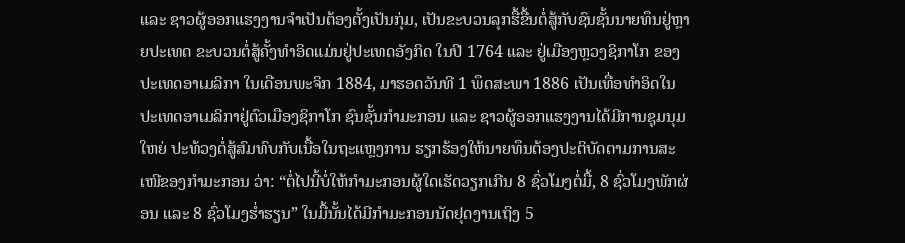ແລະ ຊາວຜູ້ອອກແຮງງານຈຳເປັນຕ້ອງຕັ້ງເປັນກຸ່ມ, ເປັນຂະບວນລຸກຮື້ຂື້ນຕໍ່ສູ້ກັບຊົນຊັ້ນນາຍທຶນຢູ່ຫຼາຍປະເທດ ຂະບວນຕໍ່ສູ້ຄັ້ງທຳອິດແມ່ນຢູ່ປະເທດອັງກິດ ໃນປີ 1764 ແລະ ຢູ່ເມືອງຫຼວງຊິກາໂກ ຂອງປະເທດອາເມລິກາ ໃນເດືອນພະຈິກ 1884, ມາຮອດວັນທີ 1 ພຶດສະພາ 1886 ເປັນເທື່ອທຳອິດໃນປະເທດອາເມລິກາຢູ່ຕົວເມືອງຊິກາໂກ ຊົນຊັ້ນກຳມະກອນ ແລະ ຊາວຜູ້ອອກແຮງງານໄດ້ມີການຊຸມນຸມໃຫຍ່ ປະທ້ວງຕໍ່ສູ້ສົມທົບກັບເນື້ອໃນຖະແຫຼງການ ຮຽກຮ້ອງໃຫ້ນາຍທຶນຕ້ອງປະຕິບັດຕາມການສະເໜີຂອງກຳມະກອນ ວ່າ: “ຕໍ່ໄປນີ້ບໍ່ໃຫ້ກຳມະກອນຜູ້ໃດເຮັດວຽກເກີນ 8 ຊົ່ວໂມງຕໍ່ມື້, 8 ຊົ່ວໂມງພັກຜ່ອນ ແລະ 8 ຊົ່ວໂມງຮ່ຳຮຽນ” ໃນມື້ນັ້ນໄດ້ມີກຳມະກອນນັດຢຸດງານເຖິງ 5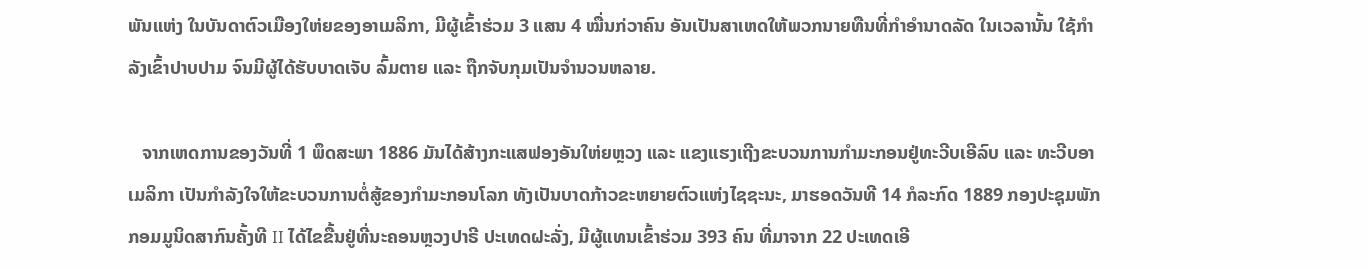ພັນແຫ່ງ ໃນບັນດາຕົວເມືອງໃຫ່ຍຂອງອາເມລິກາ, ມີຜູ້ເຂົ້າຮ່ວມ 3 ແສນ 4 ໝື່ນກ່ວາຄົນ ອັນເປັນສາເຫດໃຫ້ພວກນາຍທືນທີ່ກຳອຳນາດລັດ ໃນເວລານັ້ນ ໃຊ້ກຳລັງເຂົ້າປາບປາມ ຈົນມີຜູ້ໄດ້ຮັບບາດເຈັບ ລົ້ມຕາຍ ແລະ ຖືກຈັບກຸມເປັນຈຳນວນຫລາຍ.

   ຈາກເຫດການຂອງວັນທີ່ 1 ພຶດສະພາ 1886 ມັນໄດ້ສ້າງກະແສຟອງອັນໃຫ່ຍຫຼວງ ແລະ ແຂງແຮງເຖີງຂະບວນການກຳມະກອນຢູ່ທະວີບເອີລົບ ແລະ ທະວີບອາເມລິກາ ເປັນກຳລັງໃຈໃຫ້ຂະບວນການຕໍ່ສູ້ຂອງກຳມະກອນໂລກ ທັງເປັນບາດກ້າວຂະຫຍາຍຕົວແຫ່ງໄຊຊະນະ, ມາຮອດວັນທີ 14 ກໍລະກົດ 1889 ກອງປະຊຸມພັກກອມມູນິດສາກົນຄັ້ງທີ II ໄດ້ໄຂຂື້ນຢູ່ທີ່ນະຄອນຫຼວງປາຣີ ປະເທດຝະລັ່ງ, ມີຜູ້ແທນເຂົ້າຮ່ວມ 393 ຄົນ ທີ່ມາຈາກ 22 ປະເທດເອີ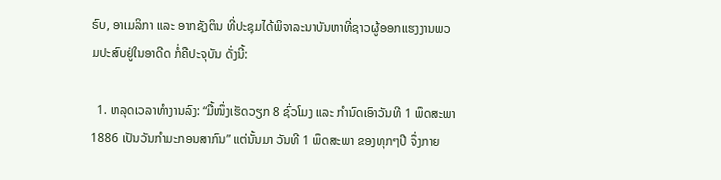ຣົບ, ອາເມລິກາ ແລະ ອາກຊັງຕິນ ທີ່ປະຊຸມໄດ້ພິຈາລະນາບັນຫາທີ່ຊາວຜູ້ອອກແຮງງານພວມປະສົບຢູ່ໃນອາດີດ ກໍ່ຄືປະຈຸບັນ ດັ່ງນີ້:

  1. ຫລຸດເວລາທຳງານລົງ: “ມື້ໜຶ່ງເຮັດວຽກ 8 ຊົ່ວໂມງ ແລະ ກຳນົດເອົາວັນທີ 1 ພຶດສະພາ 1886 ເປັນວັນກຳມະກອນສາກົນ” ແຕ່ນັ້ນມາ ວັນທີ 1 ພຶດສະພາ ຂອງທຸກໆປີ ຈຶ່ງກາຍ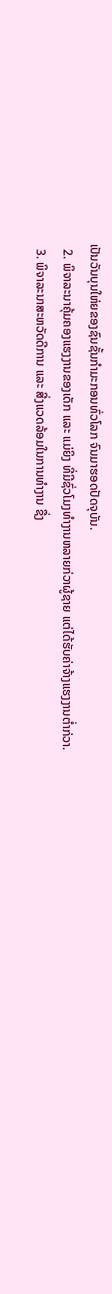ເປັນວັນບຸນໃຫ່ຍຂອງຊົນຊັ້ນກຳມະກອນທົ່ວໂລກ ຈົນມາຮອດປັດຈຸບັນ.
  2. ພິຈາລະນາຄຸ້ມຄອງແຮງງານຂອງເດັກ ແລະ ແມ່ຍິງ ທີ່ມີຊົ່ວໂມງທຳງານຫລາຍກ່ວາຜູ້ຊາຍ ແຕ່ໄດ້ຮັບຄ່າຈ້າງແຮງງານຕ່ຳກ່ວາ.
  3. ພິຈາລະນາສະຫວັດດີການ ແລະ ສີ່ງແວດລ້ອມໃນການທຳງານ ຊື່ງ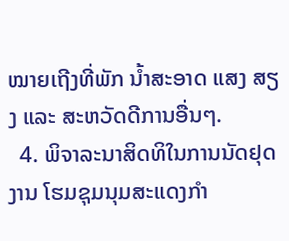ໝາຍເຖີງທີ່ພັກ ນ້ຳສະອາດ ແສງ ສຽງ ແລະ ສະຫວັດດີການອື່ນໆ.
  4. ພິຈາລະນາສິດທິໃນການນັດຢຸດງານ ໂຮມຊຸມນຸມສະແດງກຳ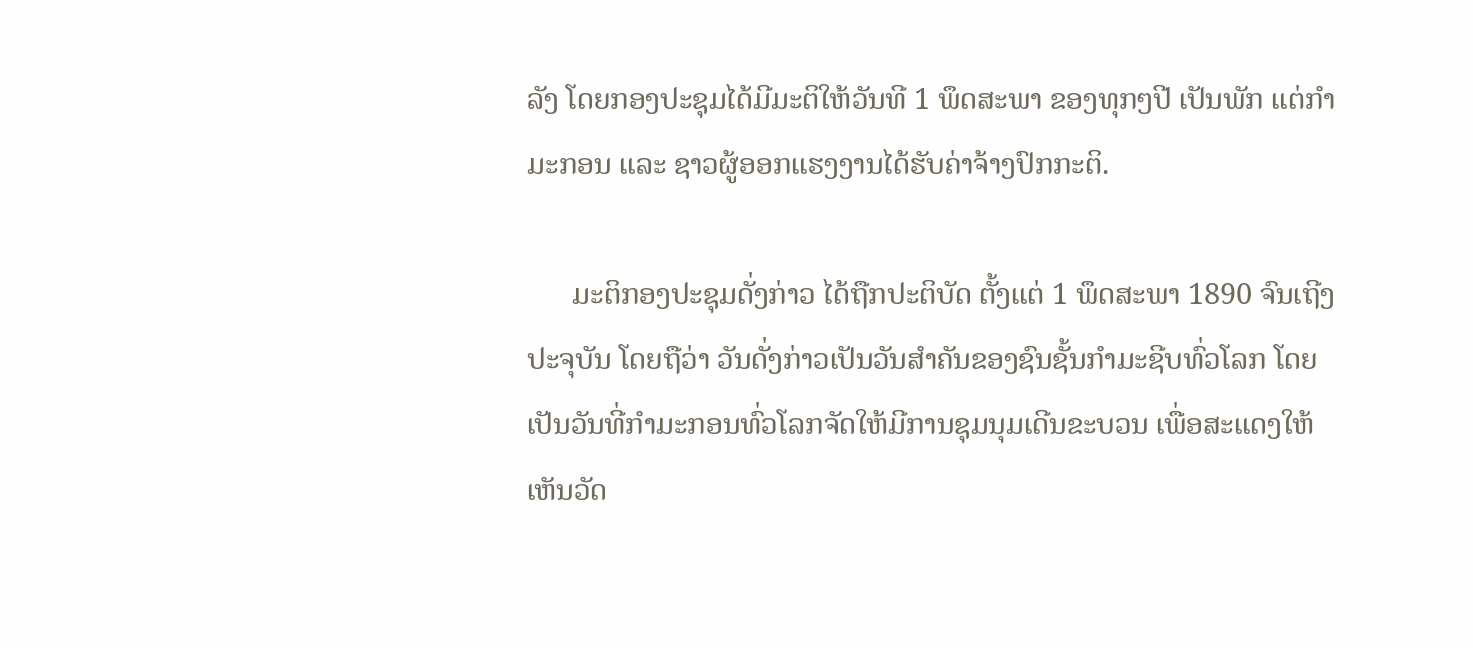ລັງ ໂດຍກອງປະຊຸມໄດ້ມີມະຕິໃຫ້ວັນທີ 1 ພຶດສະພາ ຂອງທຸກໆປີ ເປັນພັກ ແຕ່ກຳມະກອນ ແລະ ຊາວຜູ້ອອກແຮງງານໄດ້ຮັບຄ່າຈ້າງປົກກະຕິ.

      ມະຕິກອງປະຊຸມດັ່ງກ່າວ ໄດ້ຖືກປະຕິບັດ ຕັ້ງແຕ່ 1 ພຶດສະພາ 1890 ຈົນເຖີງປະຈຸບັນ ໂດຍຖືວ່າ ວັນດັ່ງກ່າວເປັນວັນສຳຄັນຂອງຊົນຊັ້ນກຳມະຊີບທົ່ວໂລກ ໂດຍເປັນວັນທີ່ກຳມະກອນທົ່ວໂລກຈັດໃຫ້ມີການຊຸມນຸມເດີນຂະບວນ ເພື່ອສະແດງໃຫ້ເຫັນວັດ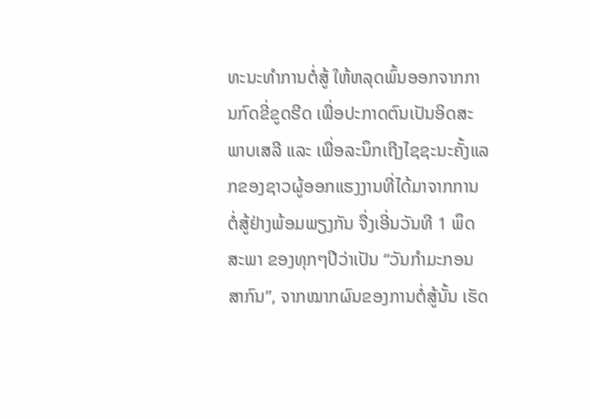ທະນະທຳການຕໍ່ສູ້ ໃຫ້ຫລຸດພົ້ນອອກຈາກການກົດຂີ່ຂູດຮີດ ເພື່ອປະກາດຕົນເປັນອິດສະພາບເສລີ ແລະ ເພື່ອລະນຶກເຖີງໄຊຊະນະຄັ້ງແລກຂອງຊາວຜູ້ອອກແຮງງານທີ່ໄດ້ມາຈາກການຕໍ່ສູ້ຢ່າງພ້ອມພຽງກັນ ຈື່ງເອີ່ນວັນທີ 1 ພຶດສະພາ ຂອງທຸກໆປີວ່າເປັນ “ວັນກຳມະກອນສາກົນ”, ຈາກໝາກຜົນຂອງການຕໍ່ສູ້ນັ້ນ ເຮັດ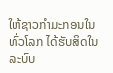ໃຫ້ຊາວກຳມະກອນໃນທົ່ວໂລກ ໄດ້ຮັບສິດໃນລະບົບ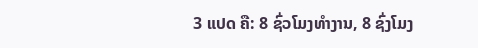3 ແປດ ຄື: 8 ຊົ່ວໂມງທຳງານ, 8 ຊົ່ງໂມງ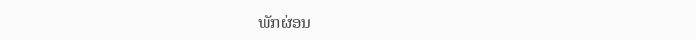ພັກຜ່ອນ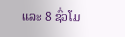ແລະ 8 ຊົ່ວໂມ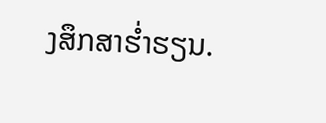ງສຶກສາຮ່ຳຮຽນ.